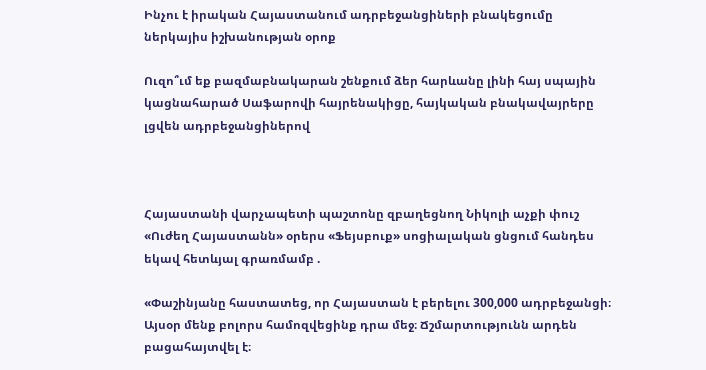Ինչու է իրական Հայաստանում ադրբեջանցիների բնակեցումը ներկայիս իշխանության օրոք

Ուզո՞ւմ եք բազմաբնակարան շենքում ձեր հարևանը լինի հայ սպային կացնահարած Սաֆարովի հայրենակիցը, հայկական բնակավայրերը լցվեն ադրբեջանցիներով



Հայաստանի վարչապետի պաշտոնը զբաղեցնող Նիկոլի աչքի փուշ «Ուժեղ Հայաստանն» օրերս «Ֆեյսբուք» սոցիալական ցնցում հանդես եկավ հետևյալ գրառմամբ .

«Փաշինյանը հաստատեց, որ Հայաստան է բերելու 300,000 ադրբեջանցի։ Այսօր մենք բոլորս համոզվեցինք դրա մեջ։ Ճշմարտությունն արդեն բացահայտվել է։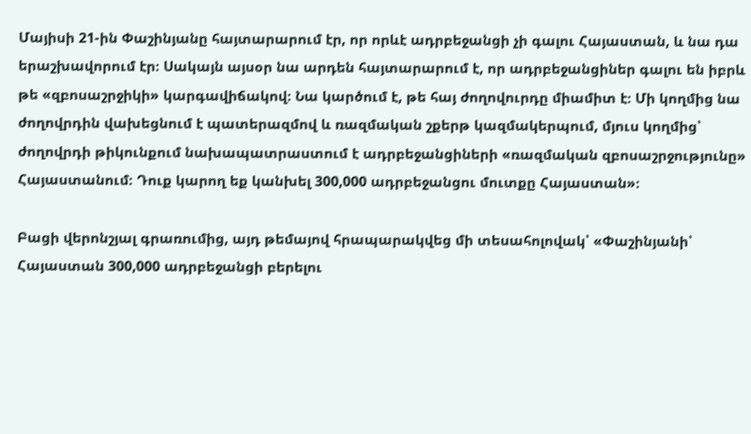Մայիսի 21-ին Փաշինյանը հայտարարում էր, որ որևէ ադրբեջանցի չի գալու Հայաստան, և նա դա երաշխավորում էր։ Սակայն այսօր նա արդեն հայտարարում է, որ ադրբեջանցիներ գալու են իբրև թե «զբոսաշրջիկի» կարգավիճակով։ Նա կարծում է, թե հայ ժողովուրդը միամիտ է։ Մի կողմից նա ժողովրդին վախեցնում է պատերազմով և ռազմական շքերթ կազմակերպում, մյուս կողմից՝ ժողովրդի թիկունքում նախապատրաստում է ադրբեջանցիների «ռազմական զբոսաշրջությունը» Հայաստանում։ Դուք կարող եք կանխել 300,000 ադրբեջանցու մուտքը Հայաստան»։

Բացի վերոնշյալ գրառումից, այդ թեմայով հրապարակվեց մի տեսահոլովակ՝ «Փաշինյանի՝ Հայաստան 300,000 ադրբեջանցի բերելու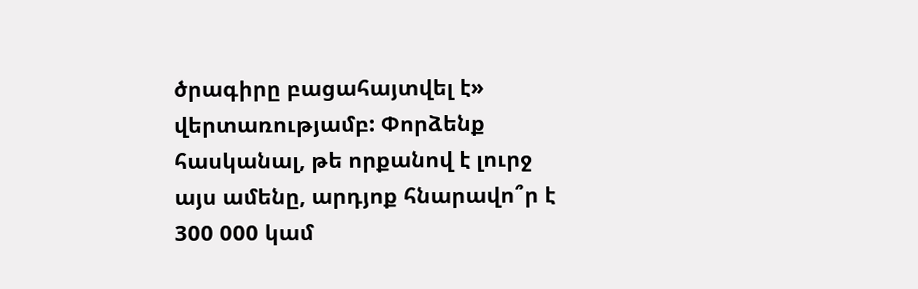ծրագիրը բացահայտվել է» վերտառությամբ: Փորձենք հասկանալ, թե որքանով է լուրջ այս ամենը, արդյոք հնարավո՞ր է 300 000 կամ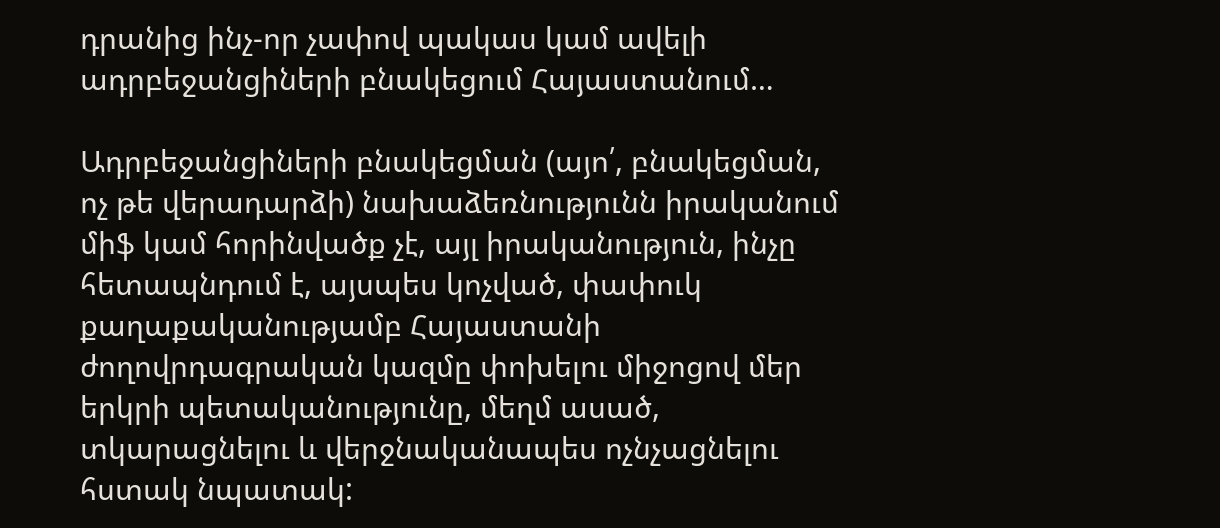դրանից ինչ-որ չափով պակաս կամ ավելի ադրբեջանցիների բնակեցում Հայաստանում…

Ադրբեջանցիների բնակեցման (այո՛, բնակեցման, ոչ թե վերադարձի) նախաձեռնությունն իրականում միֆ կամ հորինվածք չէ, այլ իրականություն, ինչը հետապնդում է, այսպես կոչված, փափուկ քաղաքականությամբ Հայաստանի ժողովրդագրական կազմը փոխելու միջոցով մեր երկրի պետականությունը, մեղմ ասած, տկարացնելու և վերջնականապես ոչնչացնելու հստակ նպատակ: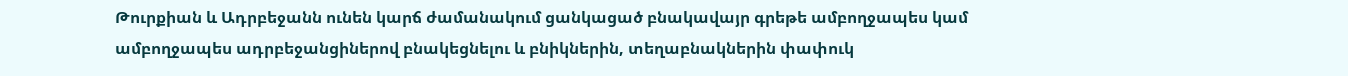Թուրքիան և Ադրբեջանն ունեն կարճ ժամանակում ցանկացած բնակավայր գրեթե ամբողջապես կամ ամբողջապես ադրբեջանցիներով բնակեցնելու և բնիկներին, տեղաբնակներին փափուկ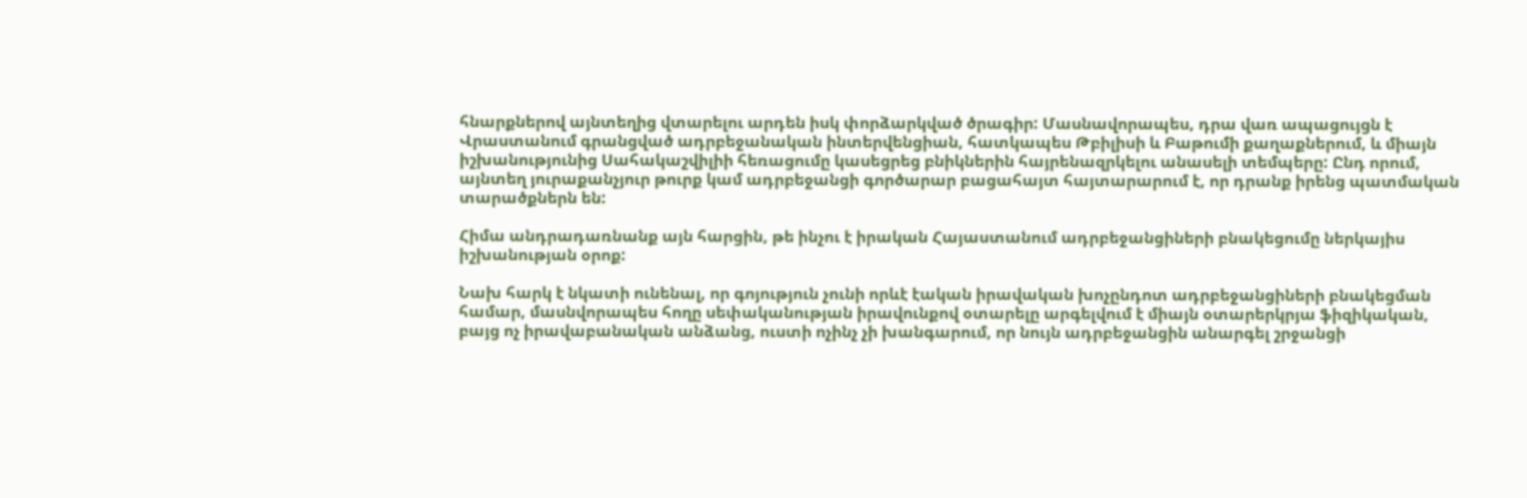հնարքներով այնտեղից վտարելու արդեն իսկ փորձարկված ծրագիր: Մասնավորապես, դրա վառ ապացույցն է Վրաստանում գրանցված ադրբեջանական ինտերվենցիան, հատկապես Թբիլիսի և Բաթումի քաղաքներում, և միայն իշխանությունից Սահակաշվիլիի հեռացումը կասեցրեց բնիկներին հայրենազրկելու անասելի տեմպերը: Ընդ որում, այնտեղ յուրաքանչյուր թուրք կամ ադրբեջանցի գործարար բացահայտ հայտարարում է, որ դրանք իրենց պատմական տարածքներն են:

Հիմա անդրադառնանք այն հարցին, թե ինչու է իրական Հայաստանում ադրբեջանցիների բնակեցումը ներկայիս իշխանության օրոք:

Նախ հարկ է նկատի ունենալ, որ գոյություն չունի որևէ էական իրավական խոչընդոտ ադրբեջանցիների բնակեցման համար, մասնվորապես հողը սեփականության իրավունքով օտարելը արգելվում է միայն օտարերկրյա ֆիզիկական, բայց ոչ իրավաբանական անձանց, ուստի ոչինչ չի խանգարում, որ նույն ադրբեջանցին անարգել շրջանցի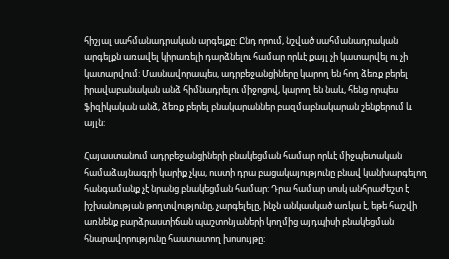հիշյալ սահմանադրական արգելքը: Ընդ որում, նշված սահմանադրական արգելքն առավել կիրառելի դարձնելու համար որևէ քայլ չի կատարվել ու չի կատարվում: Մասնավորապես, ադրբեջանցիները կարող են հող ձեռք բերել իրավաբանական անձ հիմնադրելու միջոցով, կարող են նաև, հենց որպես ֆիզիկական անձ, ձեռք բերել բնակարաններ բազմաբնակարան շենքերում և այլն:

Հայաստանում ադրբեջանցիների բնակեցման համար որևէ միջպետական համաձայնագրի կարիք չկա, ուստի դրա բացակայությունը բնավ կանխարգելող հանգամանք չէ նրանց բնակեցման համար: Դրա համար սոսկ անհրաժեշտ է իշխանության թողտվությունը, չարգելելը, ինչն անկասկած առկա է, եթե հաշվի առնենք բարձրաստիճան պաշտոնյաների կողմից այդպիսի բնակեցման հնարավորությունը հաստատող խոսույթը: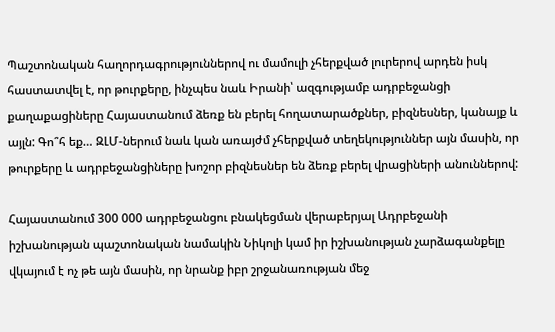Պաշտոնական հաղորդագրություններով ու մամուլի չհերքված լուրերով արդեն իսկ հաստատվել է, որ թուրքերը, ինչպես նաև Իրանի՝ ազգությամբ ադրբեջանցի քաղաքացիները Հայաստանում ձեռք են բերել հողատարածքներ, բիզնեսներ, կանայք և այլն: Գո՞հ եք… ԶԼՄ-ներում նաև կան առայժմ չհերքված տեղեկություններ այն մասին, որ թուրքերը և ադրբեջանցիները խոշոր բիզնեսներ են ձեռք բերել վրացիների անուններով:

Հայաստանում 300 000 ադրբեջանցու բնակեցման վերաբերյալ Ադրբեջանի իշխանության պաշտոնական նամակին Նիկոլի կամ իր իշխանության չարձագանքելը վկայում է ոչ թե այն մասին, որ նրանք իբր շրջանառության մեջ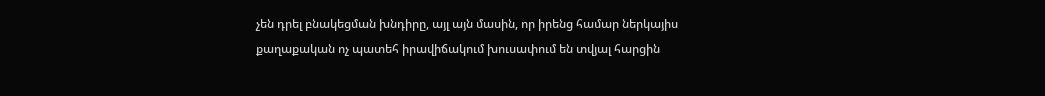չեն դրել բնակեցման խնդիրը, այլ այն մասին, որ իրենց համար ներկայիս քաղաքական ոչ պատեհ իրավիճակում խուսափում են տվյալ հարցին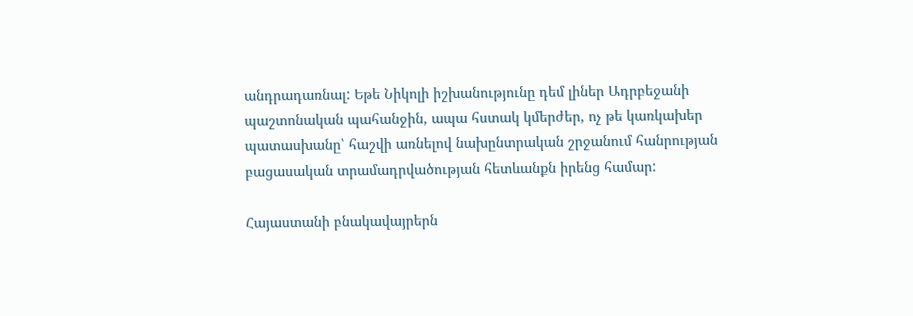անդրադառնալ: Եթե Նիկոլի իշխանությունը դեմ լիներ Ադրբեջանի պաշտոնական պահանջին, ապա հստակ կմերժեր, ոչ թե կառկախեր պատասխանը՝ հաշվի առնելով նախընտրական շրջանում հանրության բացասական տրամադրվածության հետևանքն իրենց համար:

Հայաստանի բնակավայրերն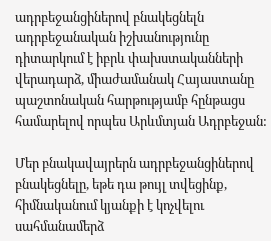ադրբեջանցիներով բնակեցնելն ադրբեջանական իշխանությունը դիտարկում է իբրև փախստականների վերադարձ, միաժամանակ Հայաստանը պաշտոնական հարթությամբ հընթացս համարելով որպես Արևմտյան Ադրբեջան:

Մեր բնակավայրերն ադրբեջանցիներով բնակեցնելը, եթե դա թույլ տվեցինք, հիմնականում կյանքի է կոչվելու սահմանամերձ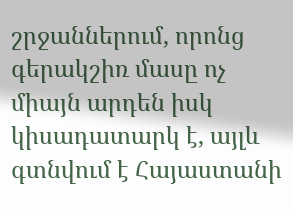շրջաններում, որոնց գերակշիռ մասը ոչ միայն արդեն իսկ կիսադատարկ է, այլև գտնվում է Հայաստանի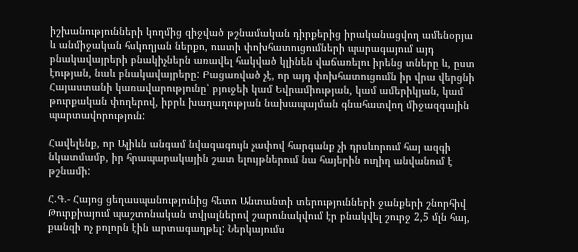իշխանությունների կողմից զիջված թշնամական դիրքերից իրականացվող ամենօրյա և անմիջական հսկողյան ներքո, ուստի փոխհատուցումների պարագայում այդ բնակավայրերի բնակիչներն առավել հակված կլինեն վաճառելու իրենց տները և, ըստ էության, նաև բնակավայրերը: Բացառված չէ, որ այդ փոխհատուցումն իր վրա վերցնի Հայաստանի կառավարությունը՝ բյուջեի կամ Եվրամիության, կամ ամերիկյան, կամ թուրքական փողերով, իբրև խաղաղության նախապայման գնահատվող միջազգային պարտավորություն:

Հավելենք, որ Ալիևն անգամ նվազագույն չափով հարգանք չի դրսևորում հայ ազգի նկատմամբ, իր հրապարակային շատ ելույթներում նա հայերին ուղիղ անվանում է թշնամի:

Հ.Գ.- Հայոց ցեղասպանությունից հետո Անտանտի տերությունների ջանքերի շնորհիվ Թուրքիայում պաշտոնական տվյալներով շարունակվում էր բնակվել շուրջ 2,5 մլն հայ, քանզի ոչ բոլորն էին արտագաղթել: Ներկայումս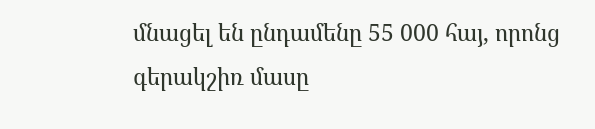մնացել են ընդամենը 55 000 հայ, որոնց գերակշիռ մասը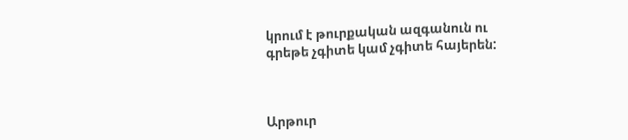կրում է թուրքական ազգանուն ու գրեթե չգիտե կամ չգիտե հայերեն:



Արթուր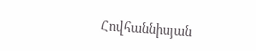Հովհաննիսյան